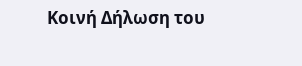Κοινή Δήλωση του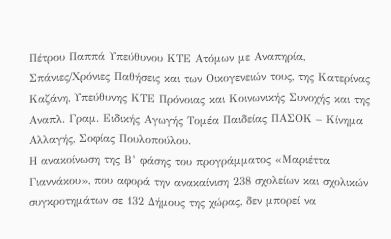Πέτρου Παππά Υπεύθυνου ΚΤΕ Ατόμων με Αναπηρία, Σπάνιες/Χρόνιες Παθήσεις και των Οικογενειών τους, της Κατερίνας Καζάνη, Υπεύθυνης ΚΤΕ Πρόνοιας και Κοινωνικής Συνοχής και της Αναπλ. Γραμ. Ειδικής Αγωγής Τομέα Παιδείας ΠΑΣΟΚ – Κίνημα Αλλαγής, Σοφίας Πουλοπούλου.
Η ανακοίνωση της Β’ φάσης του προγράμματος «Μαριέττα Γιαννάκου», που αφορά την ανακαίνιση 238 σχολείων και σχολικών συγκροτημάτων σε 132 Δήμους της χώρας, δεν μπορεί να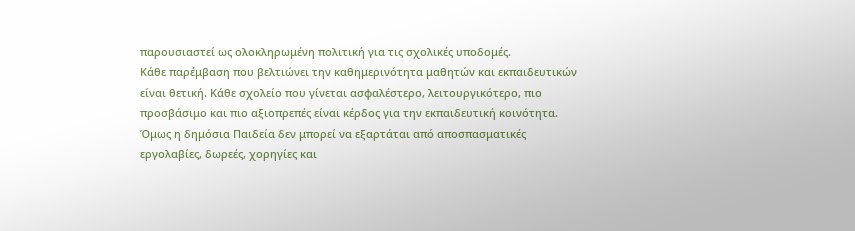παρουσιαστεί ως ολοκληρωμένη πολιτική για τις σχολικές υποδομές.
Κάθε παρέμβαση που βελτιώνει την καθημερινότητα μαθητών και εκπαιδευτικών είναι θετική. Κάθε σχολείο που γίνεται ασφαλέστερο, λειτουργικότερο, πιο προσβάσιμο και πιο αξιοπρεπές είναι κέρδος για την εκπαιδευτική κοινότητα. Όμως η δημόσια Παιδεία δεν μπορεί να εξαρτάται από αποσπασματικές εργολαβίες, δωρεές, χορηγίες και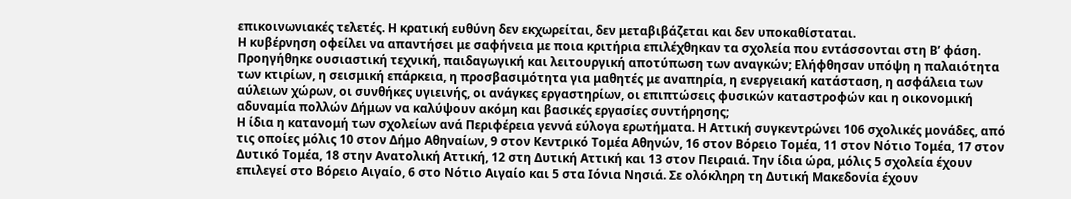επικοινωνιακές τελετές. Η κρατική ευθύνη δεν εκχωρείται, δεν μεταβιβάζεται και δεν υποκαθίσταται.
Η κυβέρνηση οφείλει να απαντήσει με σαφήνεια με ποια κριτήρια επιλέχθηκαν τα σχολεία που εντάσσονται στη Β’ φάση. Προηγήθηκε ουσιαστική τεχνική, παιδαγωγική και λειτουργική αποτύπωση των αναγκών; Ελήφθησαν υπόψη η παλαιότητα των κτιρίων, η σεισμική επάρκεια, η προσβασιμότητα για μαθητές με αναπηρία, η ενεργειακή κατάσταση, η ασφάλεια των αύλειων χώρων, οι συνθήκες υγιεινής, οι ανάγκες εργαστηρίων, οι επιπτώσεις φυσικών καταστροφών και η οικονομική αδυναμία πολλών Δήμων να καλύψουν ακόμη και βασικές εργασίες συντήρησης;
Η ίδια η κατανομή των σχολείων ανά Περιφέρεια γεννά εύλογα ερωτήματα. Η Αττική συγκεντρώνει 106 σχολικές μονάδες, από τις οποίες μόλις 10 στον Δήμο Αθηναίων, 9 στον Κεντρικό Τομέα Αθηνών, 16 στον Βόρειο Τομέα, 11 στον Νότιο Τομέα, 17 στον Δυτικό Τομέα, 18 στην Ανατολική Αττική, 12 στη Δυτική Αττική και 13 στον Πειραιά. Την ίδια ώρα, μόλις 5 σχολεία έχουν επιλεγεί στο Βόρειο Αιγαίο, 6 στο Νότιο Αιγαίο και 5 στα Ιόνια Νησιά. Σε ολόκληρη τη Δυτική Μακεδονία έχουν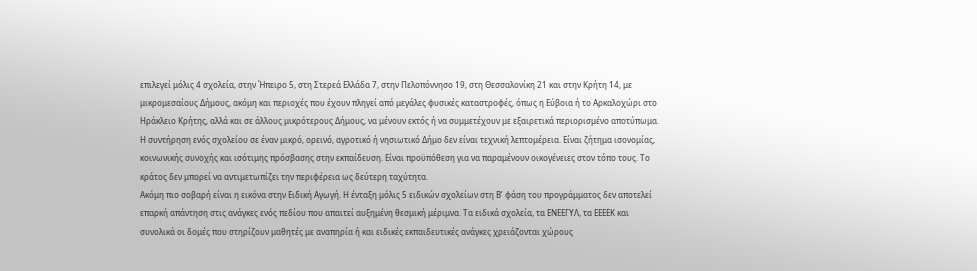επιλεγεί μόλις 4 σχολεία, στην Ήπειρο 5, στη Στερεά Ελλάδα 7, στην Πελοπόννησο 19, στη Θεσσαλονίκη 21 και στην Κρήτη 14, με μικρομεσαίους Δήμους, ακόμη και περιοχές που έχουν πληγεί από μεγάλες φυσικές καταστροφές, όπως η Εύβοια ή το Αρκαλοχώρι στο Ηράκλειο Κρήτης, αλλά και σε άλλους μικρότερους Δήμους, να μένουν εκτός ή να συμμετέχουν με εξαιρετικά περιορισμένο αποτύπωμα.
Η συντήρηση ενός σχολείου σε έναν μικρό, ορεινό, αγροτικό ή νησιωτικό Δήμο δεν είναι τεχνική λεπτομέρεια. Είναι ζήτημα ισονομίας, κοινωνικής συνοχής και ισότιμης πρόσβασης στην εκπαίδευση. Είναι προϋπόθεση για να παραμένουν οικογένειες στον τόπο τους. Το κράτος δεν μπορεί να αντιμετωπίζει την περιφέρεια ως δεύτερη ταχύτητα.
Ακόμη πιο σοβαρή είναι η εικόνα στην Ειδική Αγωγή. Η ένταξη μόλις 5 ειδικών σχολείων στη Β’ φάση του προγράμματος δεν αποτελεί επαρκή απάντηση στις ανάγκες ενός πεδίου που απαιτεί αυξημένη θεσμική μέριμνα. Τα ειδικά σχολεία, τα ΕΝΕΕΓΥΛ, τα ΕΕΕΕΚ και συνολικά οι δομές που στηρίζουν μαθητές με αναπηρία ή και ειδικές εκπαιδευτικές ανάγκες χρειάζονται χώρους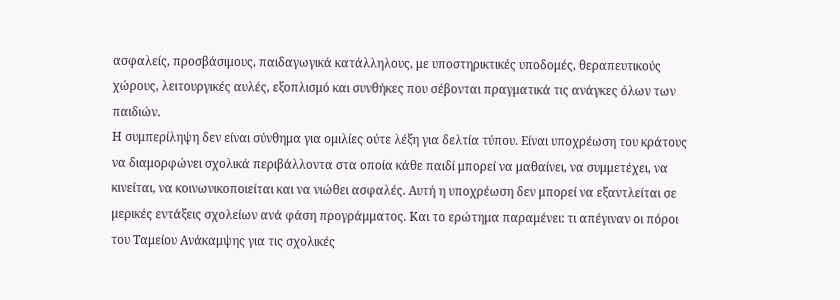ασφαλείς, προσβάσιμους, παιδαγωγικά κατάλληλους, με υποστηρικτικές υποδομές, θεραπευτικούς χώρους, λειτουργικές αυλές, εξοπλισμό και συνθήκες που σέβονται πραγματικά τις ανάγκες όλων των παιδιών.
Η συμπερίληψη δεν είναι σύνθημα για ομιλίες ούτε λέξη για δελτία τύπου. Είναι υποχρέωση του κράτους να διαμορφώνει σχολικά περιβάλλοντα στα οποία κάθε παιδί μπορεί να μαθαίνει, να συμμετέχει, να κινείται, να κοινωνικοποιείται και να νιώθει ασφαλές. Αυτή η υποχρέωση δεν μπορεί να εξαντλείται σε μερικές εντάξεις σχολείων ανά φάση προγράμματος. Και το ερώτημα παραμένει: τι απέγιναν οι πόροι του Ταμείου Ανάκαμψης για τις σχολικές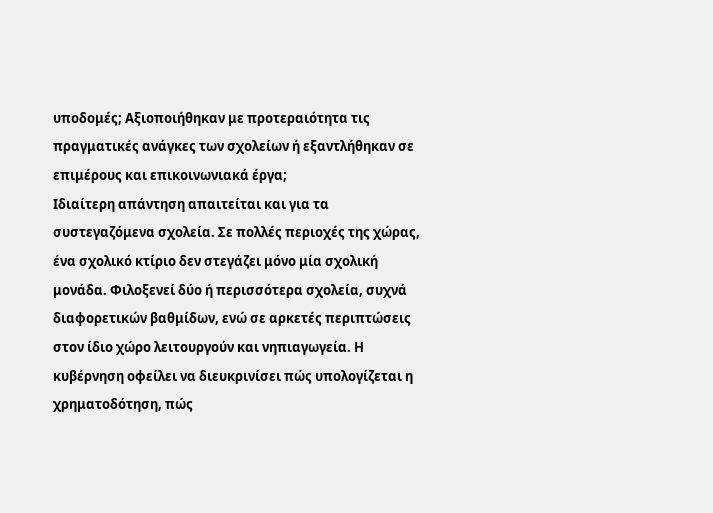υποδομές; Αξιοποιήθηκαν με προτεραιότητα τις πραγματικές ανάγκες των σχολείων ή εξαντλήθηκαν σε επιμέρους και επικοινωνιακά έργα;
Ιδιαίτερη απάντηση απαιτείται και για τα συστεγαζόμενα σχολεία. Σε πολλές περιοχές της χώρας, ένα σχολικό κτίριο δεν στεγάζει μόνο μία σχολική μονάδα. Φιλοξενεί δύο ή περισσότερα σχολεία, συχνά διαφορετικών βαθμίδων, ενώ σε αρκετές περιπτώσεις στον ίδιο χώρο λειτουργούν και νηπιαγωγεία. Η κυβέρνηση οφείλει να διευκρινίσει πώς υπολογίζεται η χρηματοδότηση, πώς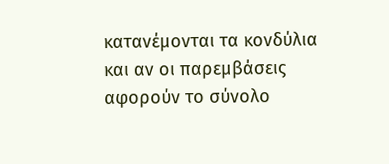κατανέμονται τα κονδύλια και αν οι παρεμβάσεις αφορούν το σύνολο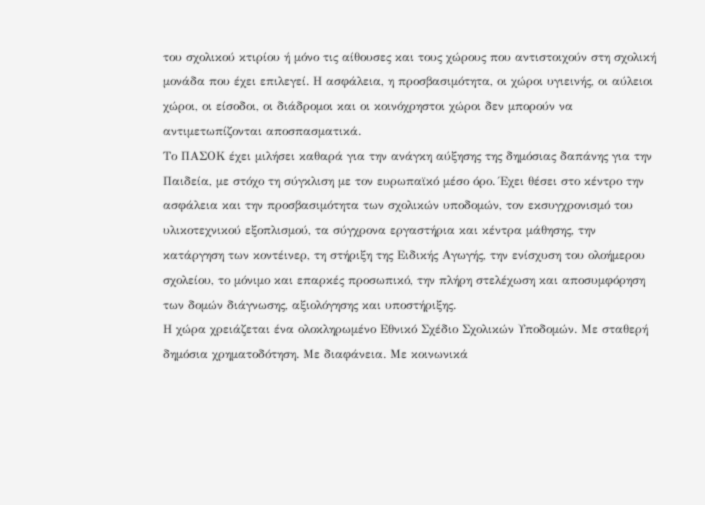του σχολικού κτιρίου ή μόνο τις αίθουσες και τους χώρους που αντιστοιχούν στη σχολική μονάδα που έχει επιλεγεί. Η ασφάλεια, η προσβασιμότητα, οι χώροι υγιεινής, οι αύλειοι χώροι, οι είσοδοι, οι διάδρομοι και οι κοινόχρηστοι χώροι δεν μπορούν να αντιμετωπίζονται αποσπασματικά.
Το ΠΑΣΟΚ έχει μιλήσει καθαρά για την ανάγκη αύξησης της δημόσιας δαπάνης για την Παιδεία, με στόχο τη σύγκλιση με τον ευρωπαϊκό μέσο όρο. Έχει θέσει στο κέντρο την ασφάλεια και την προσβασιμότητα των σχολικών υποδομών, τον εκσυγχρονισμό του υλικοτεχνικού εξοπλισμού, τα σύγχρονα εργαστήρια και κέντρα μάθησης, την κατάργηση των κοντέινερ, τη στήριξη της Ειδικής Αγωγής, την ενίσχυση του ολοήμερου σχολείου, το μόνιμο και επαρκές προσωπικό, την πλήρη στελέχωση και αποσυμφόρηση των δομών διάγνωσης, αξιολόγησης και υποστήριξης.
Η χώρα χρειάζεται ένα ολοκληρωμένο Εθνικό Σχέδιο Σχολικών Υποδομών. Με σταθερή δημόσια χρηματοδότηση. Με διαφάνεια. Με κοινωνικά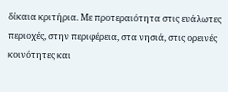δίκαια κριτήρια. Με προτεραιότητα στις ευάλωτες περιοχές, στην περιφέρεια, στα νησιά, στις ορεινές κοινότητες και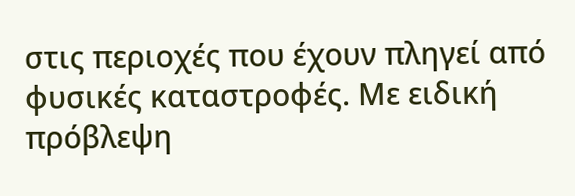στις περιοχές που έχουν πληγεί από φυσικές καταστροφές. Με ειδική πρόβλεψη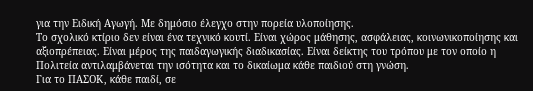για την Ειδική Αγωγή. Με δημόσιο έλεγχο στην πορεία υλοποίησης.
Το σχολικό κτίριο δεν είναι ένα τεχνικό κουτί. Είναι χώρος μάθησης, ασφάλειας, κοινωνικοποίησης και αξιοπρέπειας. Είναι μέρος της παιδαγωγικής διαδικασίας. Είναι δείκτης του τρόπου με τον οποίο η Πολιτεία αντιλαμβάνεται την ισότητα και το δικαίωμα κάθε παιδιού στη γνώση.
Για το ΠΑΣΟΚ, κάθε παιδί, σε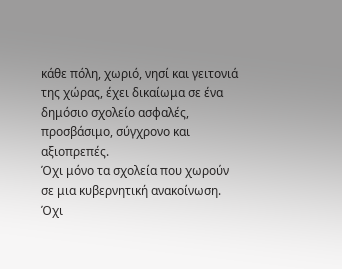κάθε πόλη, χωριό, νησί και γειτονιά της χώρας, έχει δικαίωμα σε ένα δημόσιο σχολείο ασφαλές, προσβάσιμο, σύγχρονο και αξιοπρεπές.
Όχι μόνο τα σχολεία που χωρούν σε μια κυβερνητική ανακοίνωση.
Όχι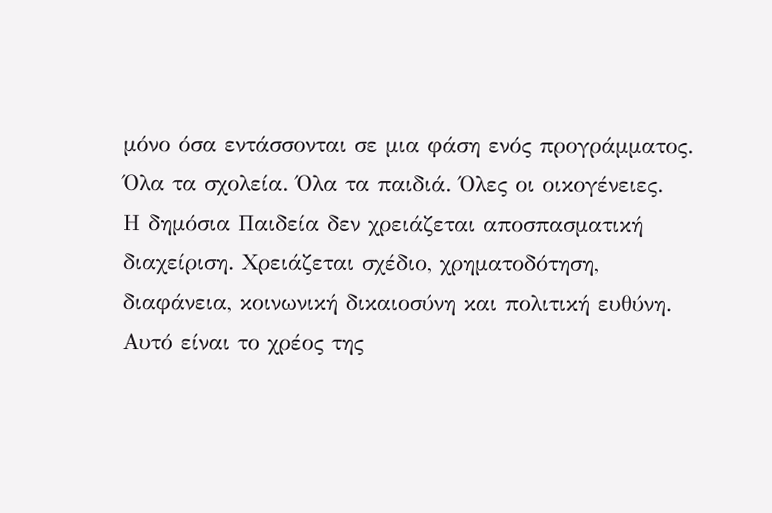μόνο όσα εντάσσονται σε μια φάση ενός προγράμματος.
Όλα τα σχολεία. Όλα τα παιδιά. Όλες οι οικογένειες.
Η δημόσια Παιδεία δεν χρειάζεται αποσπασματική διαχείριση. Χρειάζεται σχέδιο, χρηματοδότηση, διαφάνεια, κοινωνική δικαιοσύνη και πολιτική ευθύνη. Αυτό είναι το χρέος της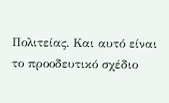Πολιτείας. Και αυτό είναι το προοδευτικό σχέδιο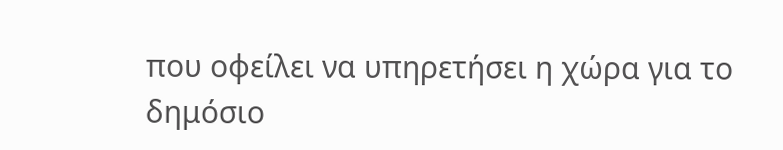που οφείλει να υπηρετήσει η χώρα για το δημόσιο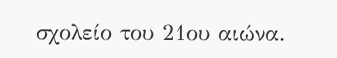σχολείο του 21ου αιώνα.